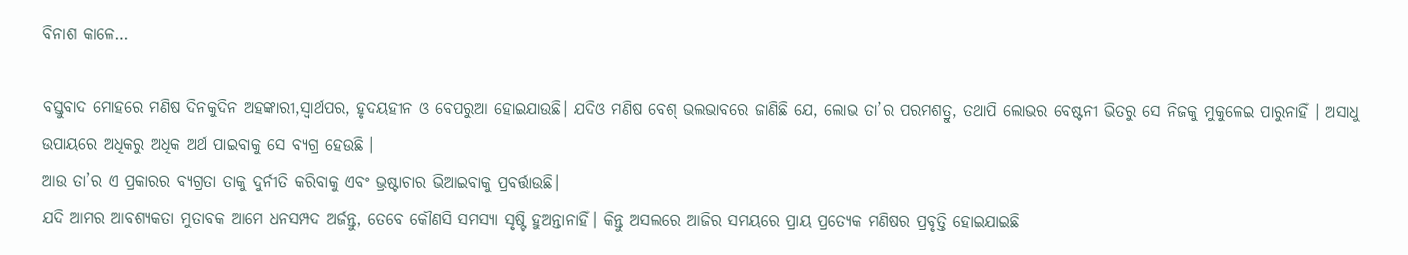ବିନାଶ କାଳେ…

ବସ୍ତୁବାଦ ମୋହରେ ମଣିଷ ଦିନକୁଦିନ ଅହଙ୍କାରୀ,ସ୍ବାର୍ଥପର, ହୃଦୟହୀନ ଓ ବେପରୁଆ ହୋଇଯାଉଛି। ଯଦିଓ ମଣିଷ ବେଶ୍‌ ଭଲଭାବରେ ଜାଣିଛି ଯେ, ଲୋଭ ତା’ର ପରମଶତ୍ରୁ, ତଥାପି ଲୋଭର ବେଷ୍ଟନୀ ଭିତରୁ ସେ ନିଜକୁ ମୁକୁଳେଇ ପାରୁନାହିଁ । ଅସାଧୁ ଉପାୟରେ ଅଧିକରୁ ଅଧିକ ଅର୍ଥ ପାଇବାକୁ ସେ ବ୍ୟଗ୍ର ହେଉଛି ।
ଆଉ ତା’ର ଏ ପ୍ରକାରର ବ୍ୟଗ୍ରତା ତାକୁ ଦୁର୍ନୀତି କରିବାକୁ ଏବଂ ଭ୍ରଷ୍ଟାଚାର ଭିଆଇବାକୁ ପ୍ରବର୍ତ୍ତାଉଛି।
ଯଦି ଆମର ଆବଶ୍ୟକତା ମୁତାବକ ଆମେ ଧନସମ୍ପଦ ଅର୍ଜନ୍ତୁ, ତେବେ କୌଣସି ସମସ୍ୟା ସୃଷ୍ଟି ହୁଅନ୍ତାନାହିଁ। କିନ୍ତୁ ଅସଲରେ ଆଜିର ସମୟରେ ପ୍ରାୟ ପ୍ରତ୍ୟେକ ମଣିଷର ପ୍ରବୃତ୍ତି ହୋଇଯାଇଛି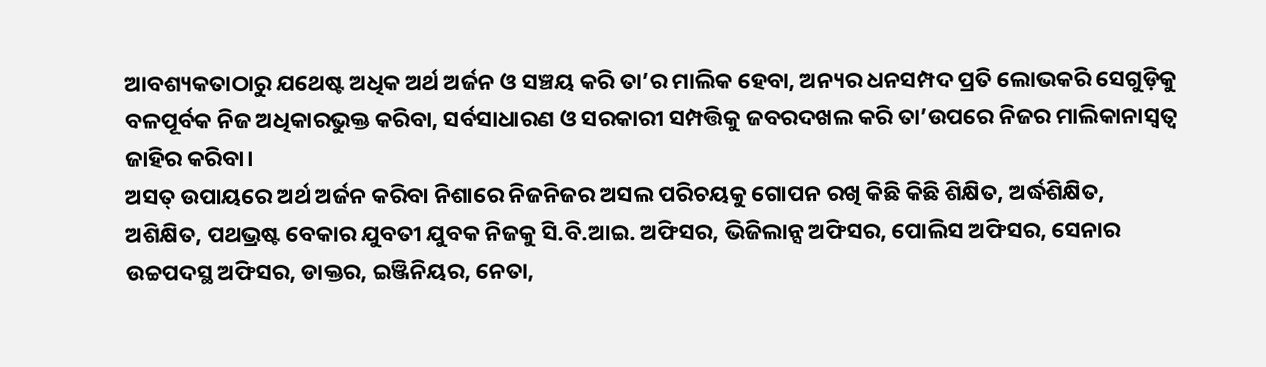ଆବଶ୍ୟକତାଠାରୁ ଯଥେଷ୍ଟ ଅଧିକ ଅର୍ଥ ଅର୍ଜନ ଓ ସଞ୍ଚୟ କରି ତା’ର ମାଲିକ ହେବା, ଅନ୍ୟର ଧନସମ୍ପଦ ପ୍ରତି ଲୋଭକରି ସେଗୁଡ଼ିକୁ ବଳପୂର୍ବକ ନିଜ ଅଧିକାରଭୁକ୍ତ କରିବା, ସର୍ବସାଧାରଣ ଓ ସରକାରୀ ସମ୍ପତ୍ତିକୁ ଜବରଦଖଲ କରି ତା’ଉପରେ ନିଜର ମାଲିକାନାସ୍ବତ୍ୱ ଜାହିର କରିବା।
ଅସତ୍‌ ଉପାୟରେ ଅର୍ଥ ଅର୍ଜନ କରିବା ନିଶାରେ ନିଜନିଜର ଅସଲ ପରିଚୟକୁ ଗୋପନ ରଖି କିଛି କିଛି ଶିକ୍ଷିତ, ଅର୍ଦ୍ଧଶିକ୍ଷିତ, ଅଶିକ୍ଷିତ, ପଥଭ୍ରଷ୍ଟ ବେକାର ଯୁବତୀ ଯୁବକ ନିଜକୁ ସି.ବି.ଆଇ. ଅଫିସର, ଭିଜିଲାନ୍ସ ଅଫିସର, ପୋଲିସ ଅଫିସର, ସେନାର ଉଚ୍ଚପଦସ୍ଥ ଅଫିସର, ଡାକ୍ତର, ଇଞ୍ଜିନିୟର, ନେତା,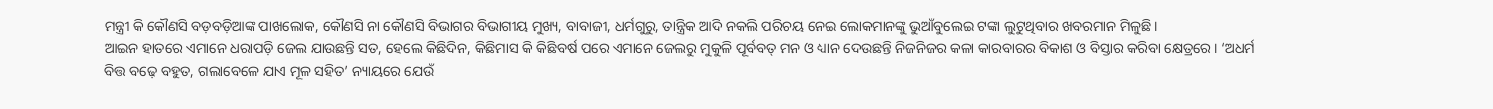ମନ୍ତ୍ରୀ କି କୌଣସି ବଡ଼ବଡ଼ିଆଙ୍କ ପାଖଲୋକ, କୌଣସି ନା କୌଣସି ବିଭାଗର ବିଭାଗୀୟ ମୁଖ୍ୟ, ବାବାଜୀ, ଧର୍ମଗୁରୁ, ତାନ୍ତ୍ରିକ ଆଦି ନକଲି ପରିଚୟ ନେଇ ଲୋକମାନଙ୍କୁ ଭୁଆଁବୁଲେଇ ଟଙ୍କା ଲୁଟୁଥିବାର ଖବରମାନ ମିଳୁଛି ।
ଆଇନ ହାତରେ ଏମାନେ ଧରାପଡ଼ି ଜେଲ ଯାଉଛନ୍ତି ସତ, ହେଲେ କିଛିଦିନ, କିଛିମାସ କି କିଛିବର୍ଷ ପରେ ଏମାନେ ଜେଲରୁ ମୁକୁଳି ପୂର୍ବବତ୍‌ ମନ ଓ ଧ୍ୟାନ ଦେଉଛନ୍ତି ନିଜନିଜର କଳା କାରବାରର ବିକାଶ ଓ ବିସ୍ତାର କରିବା କ୍ଷେତ୍ରରେ। ‘ଅଧର୍ମ ବିତ୍ତ ବଢ଼େ ବହୁତ, ଗଲାବେଳେ ଯାଏ ମୂଳ ସହିତ’ ନ୍ୟାୟରେ ଯେଉଁ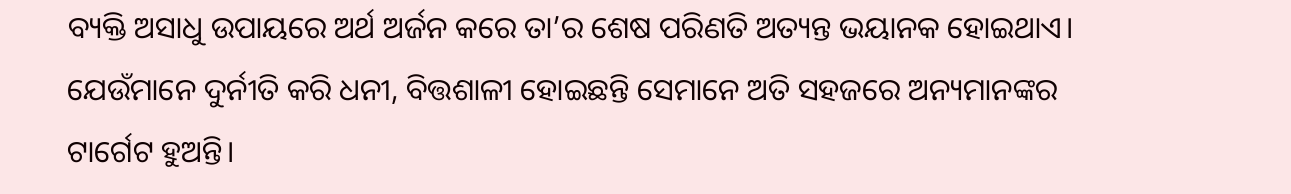ବ୍ୟକ୍ତି ଅସାଧୁ ଉପାୟରେ ଅର୍ଥ ଅର୍ଜନ କରେ ତା’ର ଶେଷ ପରିଣତି ଅତ୍ୟନ୍ତ ଭୟାନକ ହୋଇଥାଏ। ଯେଉଁମାନେ ଦୁର୍ନୀତି କରି ଧନୀ, ବିତ୍ତଶାଳୀ ହୋଇଛନ୍ତି ସେମାନେ ଅତି ସହଜରେ ଅନ୍ୟମାନଙ୍କର ଟାର୍ଗେଟ ହୁଅନ୍ତି।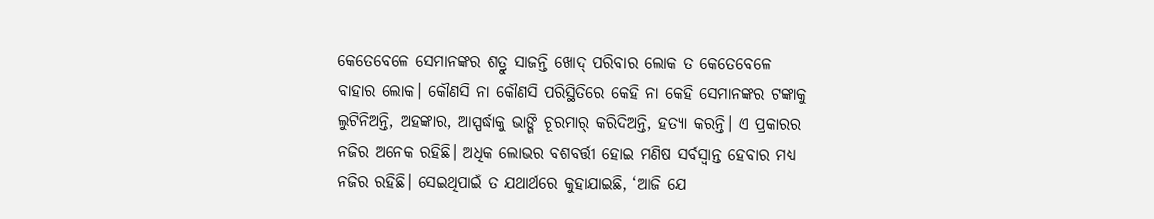କେତେବେଳେ ସେମାନଙ୍କର ଶତ୍ରୁ ସାଜନ୍ତି ଖୋଦ୍‌ ପରିବାର ଲୋକ ତ କେତେବେଳେ ବାହାର ଲୋକ। କୌଣସି ନା କୌଣସି ପରିସ୍ଥିତିରେ କେହି ନା କେହି ସେମାନଙ୍କର ଟଙ୍କାକୁ ଲୁଟିନିଅନ୍ତି, ଅହଙ୍କାର, ଆସ୍ପର୍ଦ୍ଧାକୁ ଭାଙ୍ଗି ଚୂରମାର୍‌ କରିଦିଅନ୍ତି, ହତ୍ୟା କରନ୍ତି। ଏ ପ୍ରକାରର ନଜିର ଅନେକ ରହିଛି। ଅଧିକ ଲୋଭର ବଶବର୍ତ୍ତୀ ହୋଇ ମଣିଷ ସର୍ବସ୍ବାନ୍ତ ହେବାର ମଧ୍ୟ ନଜିର ରହିଛି। ସେଇଥିପାଇଁ ତ ଯଥାର୍ଥରେ କୁହାଯାଇଛି, ‘ଆଜି ଯେ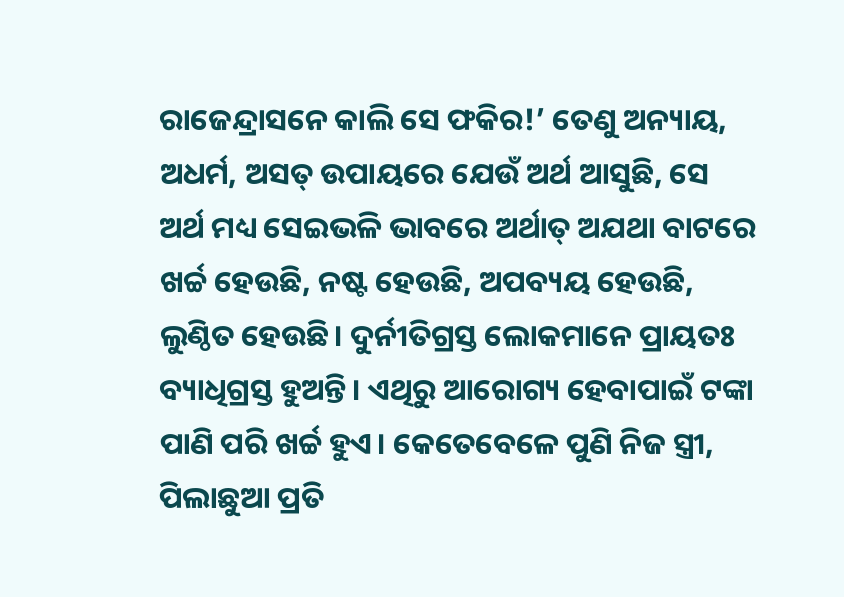ରାଜେନ୍ଦ୍ରାସନେ କାଲି ସେ ଫକିର!’ ତେଣୁ ଅନ୍ୟାୟ, ଅଧର୍ମ, ଅସତ୍‌ ଉପାୟରେ ଯେଉଁ ଅର୍ଥ ଆସୁଛି, ସେ ଅର୍ଥ ମଧ୍ୟ ସେଇଭଳି ଭାବରେ ଅର୍ଥାତ୍‌ ଅଯଥା ବାଟରେ ଖର୍ଚ୍ଚ ହେଉଛି, ନଷ୍ଟ ହେଉଛି, ଅପବ୍ୟୟ ହେଉଛି, ଲୁଣ୍ଠିତ ହେଉଛି। ଦୁର୍ନୀତିଗ୍ରସ୍ତ ଲୋକମାନେ ପ୍ରାୟତଃ ବ୍ୟାଧିଗ୍ରସ୍ତ ହୁଅନ୍ତି। ଏଥିରୁ ଆରୋଗ୍ୟ ହେବାପାଇଁ ଟଙ୍କା ପାଣି ପରି ଖର୍ଚ୍ଚ ହୁଏ। କେତେବେଳେ ପୁଣି ନିଜ ସ୍ତ୍ରୀ, ପିଲାଛୁଆ ପ୍ରତି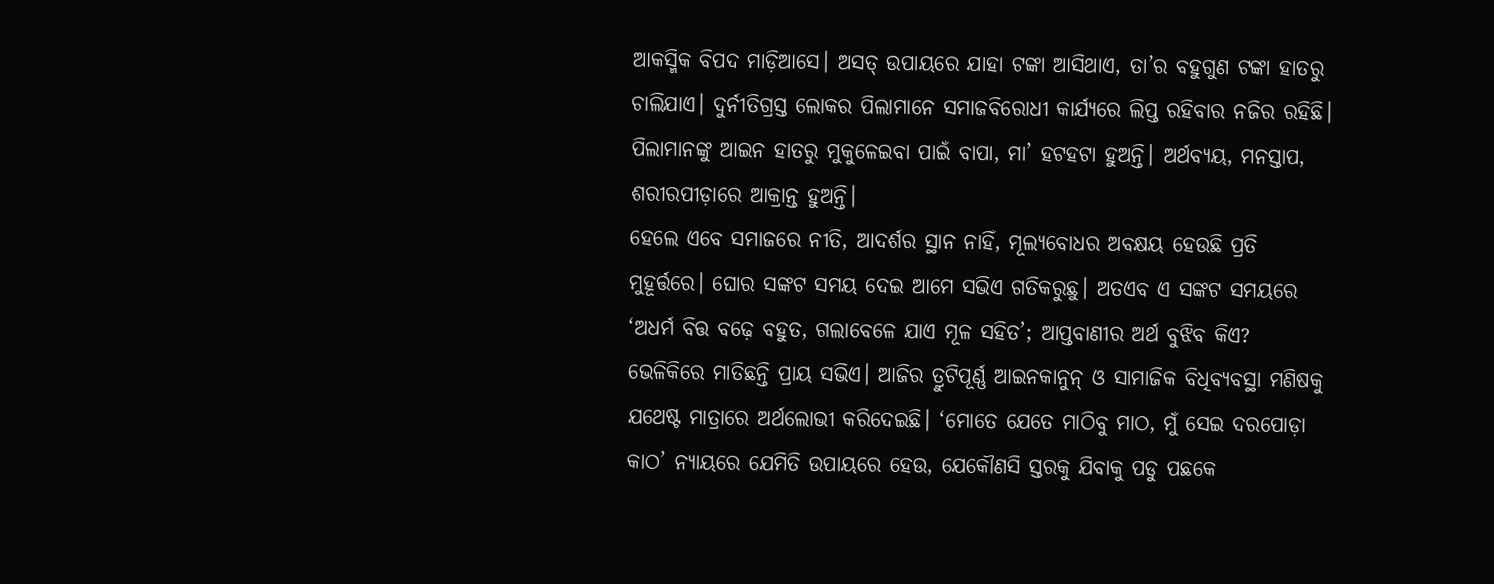ଆକସ୍ମିକ ବିପଦ ମାଡ଼ିଆସେ। ଅସତ୍‌ ଉପାୟରେ ଯାହା ଟଙ୍କା ଆସିଥାଏ, ତା’ର ବହୁଗୁଣ ଟଙ୍କା ହାତରୁ ଚାଲିଯାଏ। ଦୁର୍ନୀତିଗ୍ରସ୍ତ ଲୋକର ପିଲାମାନେ ସମାଜବିରୋଧୀ କାର୍ଯ୍ୟରେ ଲିପ୍ତ ରହିବାର ନଜିର ରହିଛି। ପିଲାମାନଙ୍କୁ ଆଇନ ହାତରୁ ମୁକୁଳେଇବା ପାଇଁ ବାପା, ମା’ ହଟହଟା ହୁଅନ୍ତି। ଅର୍ଥବ୍ୟୟ, ମନସ୍ତାପ, ଶରୀରପୀଡ଼ାରେ ଆକ୍ରାନ୍ତ ହୁଅନ୍ତି।
ହେଲେ ଏବେ ସମାଜରେ ନୀତି, ଆଦର୍ଶର ସ୍ଥାନ ନାହିଁ, ମୂଲ୍ୟବୋଧର ଅବକ୍ଷୟ ହେଉଛି ପ୍ରତି ମୁହୂର୍ତ୍ତରେ। ଘୋର ସଙ୍କଟ ସମୟ ଦେଇ ଆମେ ସଭିଏ ଗତିକରୁଛୁ। ଅତଏବ ଏ ସଙ୍କଟ ସମୟରେ ‘ଅଧର୍ମ ବିତ୍ତ ବଢ଼େ ବହୁତ, ଗଲାବେଳେ ଯାଏ ମୂଳ ସହିତ’; ଆପ୍ତବାଣୀର ଅର୍ଥ ବୁଝିବ କିଏ? ଭେଳିକିରେ ମାତିଛନ୍ତି ପ୍ରାୟ ସଭିଏ। ଆଜିର ତ୍ରୁଟିପୂର୍ଣ୍ଣ ଆଇନକାନୁନ୍‌ ଓ ସାମାଜିକ ବିଧିବ୍ୟବସ୍ଥା ମଣିଷକୁ ଯଥେଷ୍ଟ ମାତ୍ରାରେ ଅର୍ଥଲୋଭୀ କରିଦେଇଛି। ‘ମୋତେ ଯେତେ ମାଠିବୁ ମାଠ, ମୁଁ ସେଇ ଦରପୋଡ଼ା କାଠ’ ନ୍ୟାୟରେ ଯେମିତି ଉପାୟରେ ହେଉ, ଯେକୌଣସି ସ୍ତରକୁ ଯିବାକୁ ପଡୁ ପଛକେ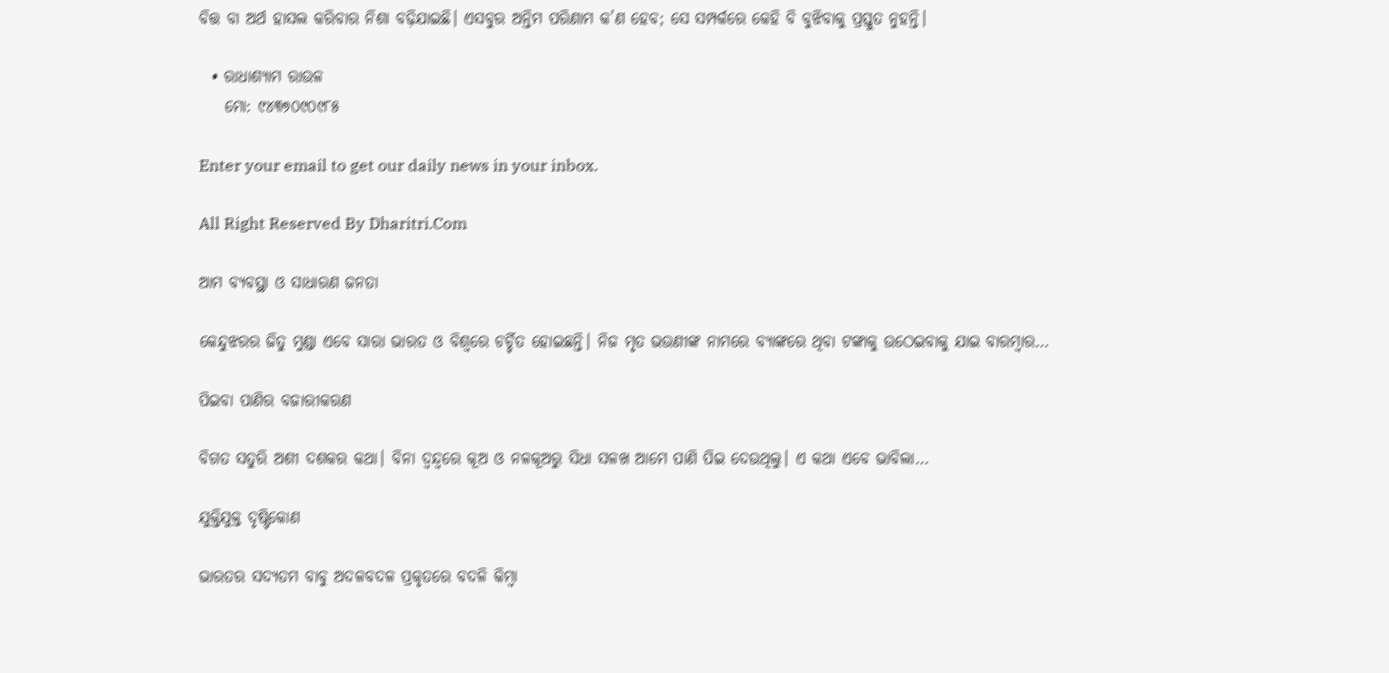ବିତ୍ତ ବା ଅର୍ଥ ହାସଲ କରିବାର ନିଶା ବଢ଼ିଯାଇଛି। ଏସବୁର ଅନ୍ତିମ ପରିଣାମ କ’ଣ ହେବ; ସେ ସମ୍ପର୍କରେ କେହି ବି ବୁଝିବାକୁ ପ୍ରସ୍ତୁତ ନୁହନ୍ତି।

  • ରାଧାଶ୍ୟାମ ରାଉଳ
    ମୋ: ୯୪୩୭୦୯୦୯୮୫

Enter your email to get our daily news in your inbox.

All Right Reserved By Dharitri.Com

ଆମ ବ୍ୟବସ୍ଥା ଓ ସାଧାରଣ ଜନତା

କେନ୍ଦୁଝରର ଜିତୁ ମୁଣ୍ଡା ଏବେ ସାରା ଭାରତ ଓ ବିଶ୍ୱରେ ଚର୍ଚ୍ଚିତ ହୋଇଛନ୍ତି। ନିଜ ମୃତ ଭଉଣୀଙ୍କ ନାମରେ ବ୍ୟାଙ୍କରେ ଥିବା ଟଙ୍କାକୁ ଉଠେଇବାକୁ ଯାଇ ବାରମ୍ବାର…

ପିଇବା ପାଣିର ବଜାରୀକରଣ

ବିଗତ ସତୁରି ଅଶୀ ଦଶକର କଥା। ବିନା ଦ୍ୱନ୍ଦ୍ୱରେ କୂଅ ଓ ନଳକୂଅରୁ ସିଧା ସଳଖ ଆମେ ପାଣି ପିଇ ଦେଉଥିଲୁ। ଏ କଥା ଏବେ ଭାବିଲା…

ଯୁକ୍ତିଯୁକ୍ତ ଦୃଷ୍ଟିକୋଣ

ଭାରତର ସଦ୍ୟତମ ବାବୁ ଅଦଳବଦଳ ପ୍ରକୃତରେ ବଦଳି କିମ୍ବା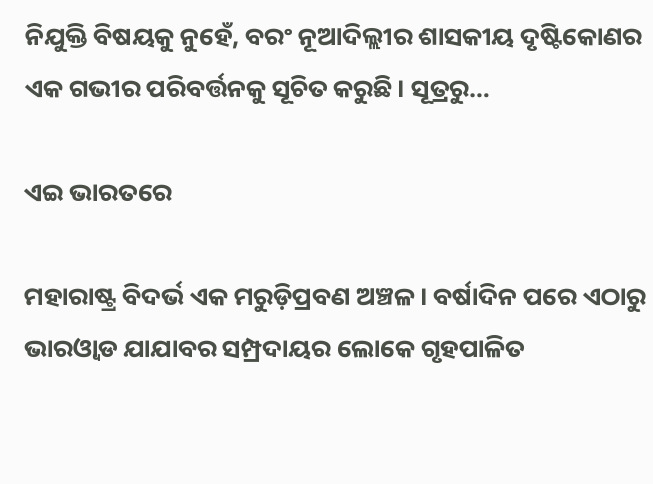ନିଯୁକ୍ତି ବିଷୟକୁ ନୁହେଁ, ବରଂ ନୂଆଦିଲ୍ଲୀର ଶାସକୀୟ ଦୃଷ୍ଟିକୋଣର ଏକ ଗଭୀର ପରିବର୍ତ୍ତନକୁ ସୂଚିତ କରୁଛି। ସୂତ୍ରରୁ…

ଏଇ ଭାରତରେ

ମହାରାଷ୍ଟ୍ର ବିଦର୍ଭ ଏକ ମରୁଡ଼ିପ୍ରବଣ ଅଞ୍ଚଳ। ବର୍ଷାଦିନ ପରେ ଏଠାରୁ ଭାରଓ୍ବାଡ ଯାଯାବର ସମ୍ପ୍ରଦାୟର ଲୋକେ ଗୃହପାଳିତ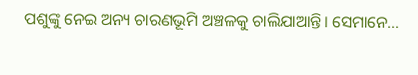ପଶୁଙ୍କୁ ନେଇ ଅନ୍ୟ ଚାରଣଭୂମି ଅଞ୍ଚଳକୁ ଚାଲିଯାଆନ୍ତି। ସେମାନେ…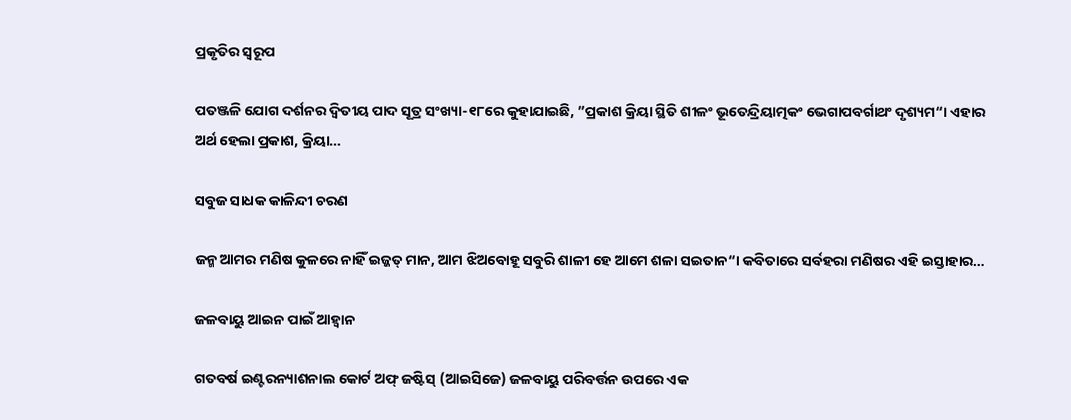ପ୍ରକୃତିର ସ୍ବରୂପ

ପତଞ୍ଜଳି ଯୋଗ ଦର୍ଶନର ଦ୍ୱିତୀୟ ପାଦ ସୂତ୍ର ସଂଖ୍ୟା-୧୮ରେ କୁହାଯାଇଛି, ”ପ୍ରକାଶ କ୍ରିୟା ସ୍ଥିତି ଶୀଳଂ ଭୂତେନ୍ଦ୍ରିୟାତ୍ମକଂ ଭେଗାପବର୍ଗାଥଂ ଦୃଶ୍ୟମ“। ଏହାର ଅର୍ଥ ହେଲା ପ୍ରକାଶ, କ୍ରିୟା…

ସବୁଜ ସାଧକ କାଳିନ୍ଦୀ ଚରଣ

ଜନ୍ମ ଆମର ମଣିଷ କୁଳରେ ନାହିଁ ଇଜ୍ଜତ୍‌ ମାନ, ଆମ ଝିଅବୋହୂ ସବୁରି ଶାଳୀ ହେ ଆମେ ଶଳା ସଇତାନ“। କବିତାରେ ସର୍ବହରା ମଣିଷର ଏହି ଇସ୍ତାହାର…

ଜଳବାୟୁ ଆଇନ ପାଇଁ ଆହ୍ବାନ

ଗତବର୍ଷ ଇଣ୍ଟରନ୍ୟାଶନାଲ କୋର୍ଟ ଅଫ୍‌ ଜଷ୍ଟିସ୍‌ (ଆଇସିଜେ) ଜଳବାୟୁ ପରିବର୍ତ୍ତନ ଉପରେ ଏକ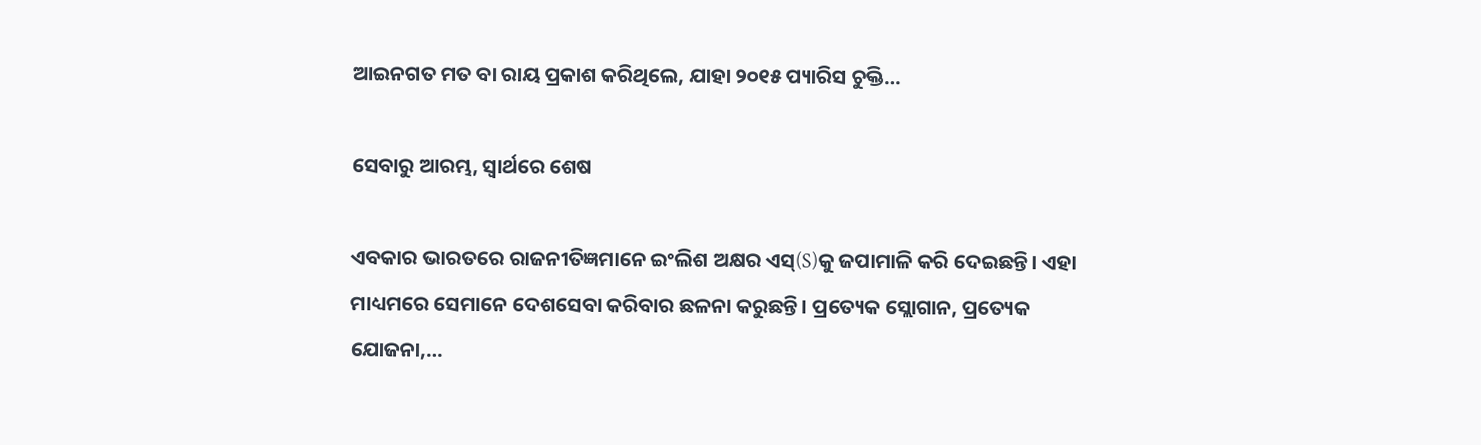ଆଇନଗତ ମତ ବା ରାୟ ପ୍ରକାଶ କରିଥିଲେ, ଯାହା ୨୦୧୫ ପ୍ୟାରିସ ଚୁକ୍ତି…

ସେବାରୁ ଆରମ୍ଭ, ସ୍ୱାର୍ଥରେ ଶେଷ

ଏବକାର ଭାରତରେ ରାଜନୀତିଜ୍ଞମାନେ ଇଂଲିଶ ଅକ୍ଷର ଏସ୍‌(S)କୁ ଜପାମାଳି କରି ଦେଇଛନ୍ତି। ଏହା ମାଧ୍ୟମରେ ସେମାନେ ଦେଶସେବା କରିବାର ଛଳନା କରୁଛନ୍ତି। ପ୍ରତ୍ୟେକ ସ୍ଲୋଗାନ, ପ୍ରତ୍ୟେକ ଯୋଜନା,…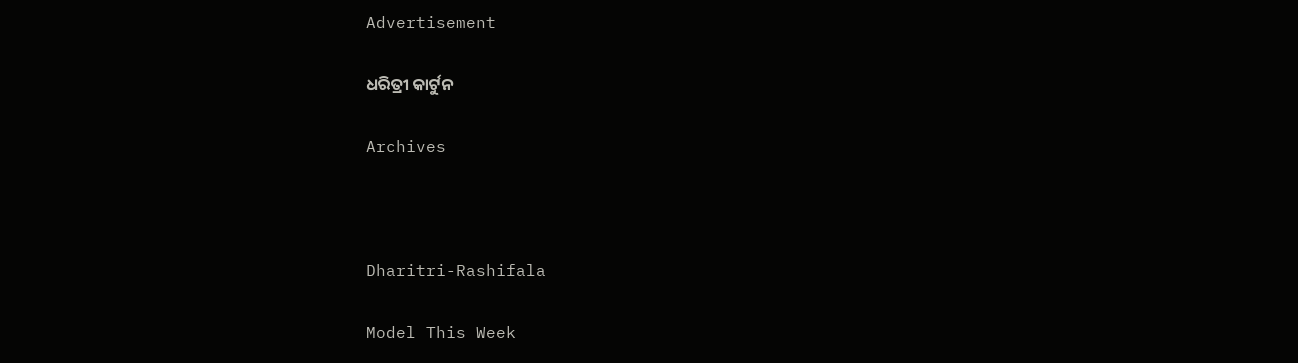Advertisement

ଧରିତ୍ରୀ କାର୍ଟୁନ

Archives



Dharitri-Rashifala

Model This Week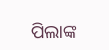ପିଲାଙ୍କ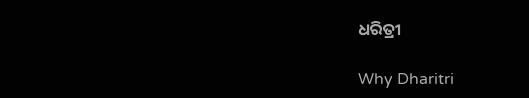ଧରିତ୍ରୀ

Why Dharitri